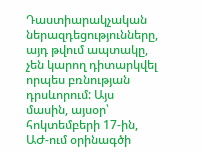Դաստիարակչական ներազդեցությունները, այդ թվում ապտակը, չեն կարող դիտարկվել որպես բռնության դրսևորում: Այս մասին, այսօր՝ հոկտեմբերի 17-ին, ԱԺ-ում օրինագծի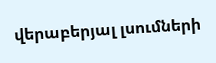վերաբերյալ լսումների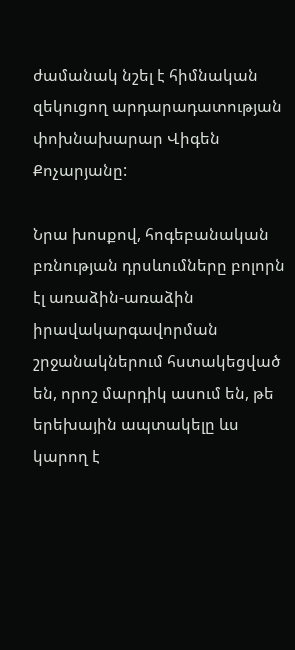ժամանակ նշել է հիմնական զեկուցող արդարադատության փոխնախարար Վիգեն Քոչարյանը:

Նրա խոսքով, հոգեբանական բռնության դրսևումները բոլորն էլ առաձին-առաձին իրավակարգավորման շրջանակներում հստակեցված են, որոշ մարդիկ ասում են, թե երեխային ապտակելը ևս կարող է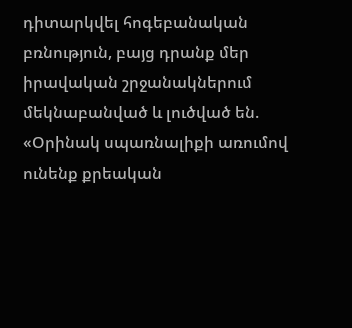դիտարկվել հոգեբանական բռնություն, բայց դրանք մեր իրավական շրջանակներում մեկնաբանված և լուծված են. «Օրինակ սպառնալիքի առումով ունենք քրեական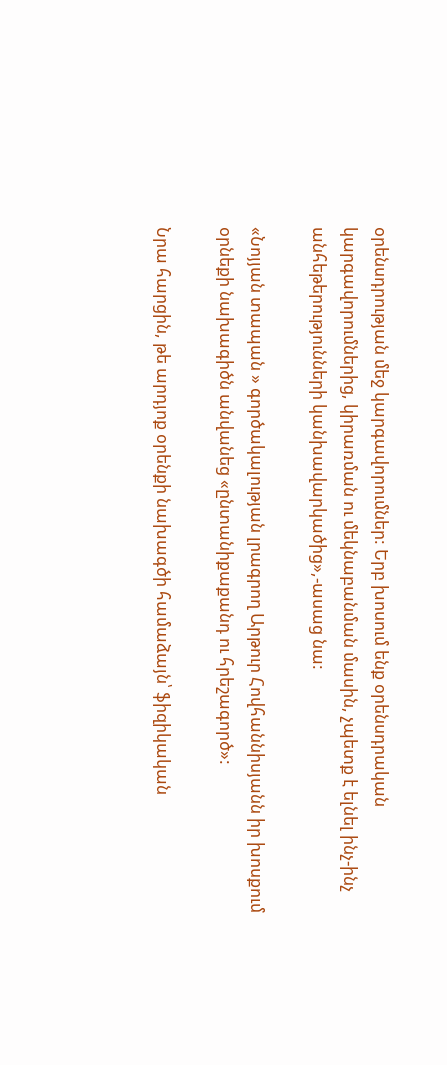օրենսդրության մեջ կարգավորումներ: Երբ խոսում ենք օրենսդրական կարգավորումներից, կիրառման ու մեկնաբանման մասին, չպետք է ելնել ինչ-ինչ անհեթերությունների կանխավարկածից»,-ասաց նա:

«Նոյյան տապան » գործակալության լրագրող Արթուր Հովհաննիսյանն իր խոսքում  օրնեքի նախագիծն անվանեց «ընտանիքաքանդ ու հրեշագործ»:

Նրա հարցին, թե արդյոք օրենքի նախագծի համաձայն՝ ֆիզիկական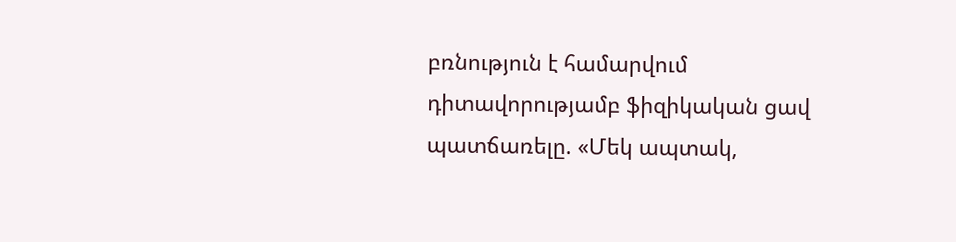բռնություն է համարվում դիտավորությամբ ֆիզիկական ցավ պատճառելը. «Մեկ ապտակ,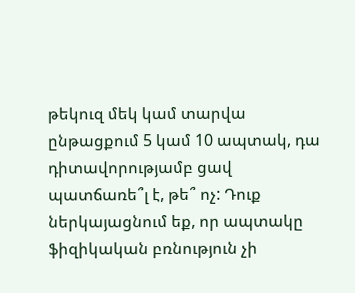թեկուզ մեկ կամ տարվա ընթացքում 5 կամ 10 ապտակ, դա դիտավորությամբ ցավ պատճառե՞լ է, թե՞ ոչ: Դուք ներկայացնում եք, որ ապտակը ֆիզիկական բռնություն չի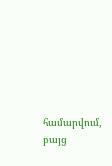համարվում, բայց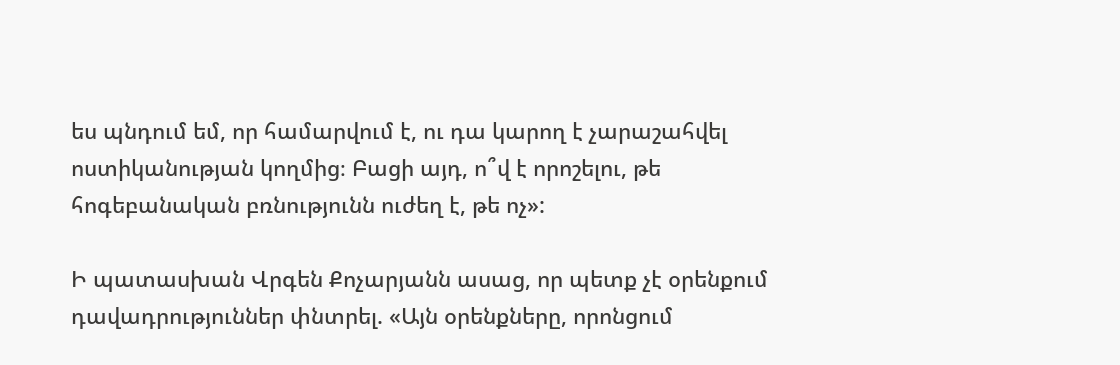ես պնդում եմ, որ համարվում է, ու դա կարող է չարաշահվել ոստիկանության կողմից։ Բացի այդ, ո՞վ է որոշելու, թե հոգեբանական բռնությունն ուժեղ է, թե ոչ»:

Ի պատասխան Վրգեն Քոչարյանն ասաց, որ պետք չէ օրենքում դավադրություններ փնտրել. «Այն օրենքները, որոնցում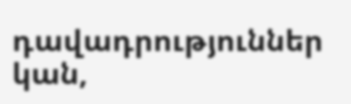դավադրություններ կան,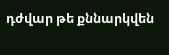դժվար թե քննարկվեն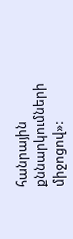հանրային քննարկումների միջոցով»: